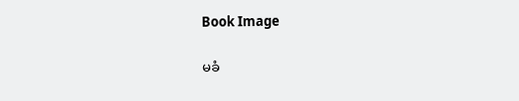Book Image

မခံ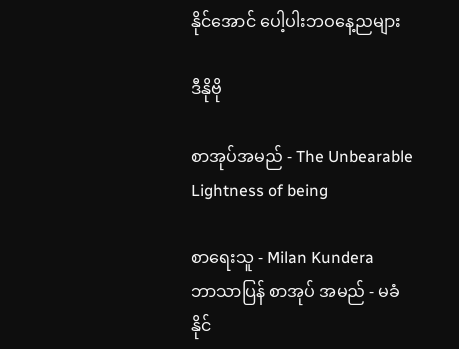နိုင်အောင် ပေါ့ပါးဘဝနေ့ညများ

ဒီနိုဗို

စာအုပ်အမည် - The Unbearable Lightness of being

စာရေးသူ - Milan Kundera
ဘာသာပြန် စာအုပ် အမည် - မခံနိုင်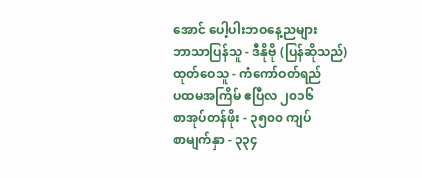အောင် ပေါ့ပါးဘဝနေ့ညများ
ဘာသာပြန်သူ - ဒီနိုဗို (ပြန်ဆိုသည်)
ထုတ်ဝေသူ - ကံကော်ဝတ်ရည်
ပထမအကြိမ် ဧပြီလ ၂၀၁၆
စာအုပ်တန်ဖိုး - ၃၅၀၀ ကျပ်
စာမျက်နှာ - ၃၃၄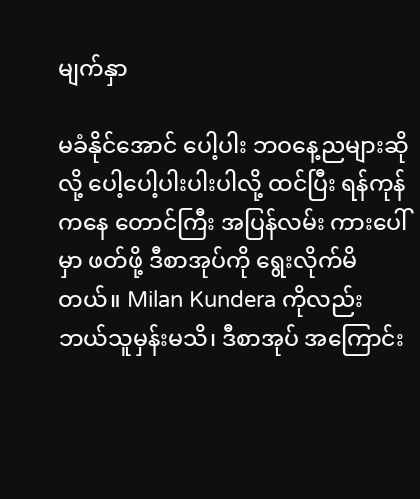မျက်နှာ

မခံနိုင်အောင် ပေါ့ပါး ဘဝနေ့ညများဆိုလို့ ပေါ့ပေါ့ပါးပါးပါလို့ ထင်ပြီး ရန်ကုန်ကနေ တောင်ကြီး အပြန်လမ်း ကားပေါ်မှာ ဖတ်ဖို့ ဒီစာအုပ်ကို ရွေးလိုက်မိတယ်။ Milan Kundera ကိုလည်း ဘယ်သူမှန်းမသိ၊ ဒီစာအုပ် အကြောင်း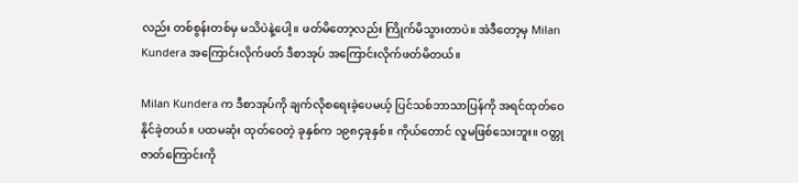လည်း တစ်စွန်းတစ်မှ မသိပဲနဲ့ပေါ့။ ဖတ်မိတော့လည်း ကြိုက်မိသွားတာပဲ။ အဲဒီတော့မှ Milan Kundera အကြောင်းလိုက်ဖတ် ဒီစာအုပ် အကြောင်းလိုက်ဖတ်မိတယ်။

Milan Kundera က ဒီစာအုပ်ကို ချက်လိုစရေးခဲ့ပေမယ့် ပြင်သစ်ဘာသာပြန်ကို အရင်ထုတ်ဝေနိုင်ခဲ့တယ်။ ပထမဆုံး ထုတ်ဝေတဲ့ ခုနှစ်က ၁၉၈၄ခုနှစ်။ ကိုယ်တောင် လူမဖြစ်သေးဘူး။ ဝတ္တုဇာတ်ကြောင်းကို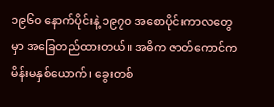၁၉၆၀ နောက်ပိုင်းနဲ့ ၁၉၇၀ အစောပိုင်းကာလတွေမှာ အခြေတည်ထားတယ်။ အဓိက ဇာတ်ကောင်က မိန်းမနှစ်ယောက်၊ ခွေးတစ်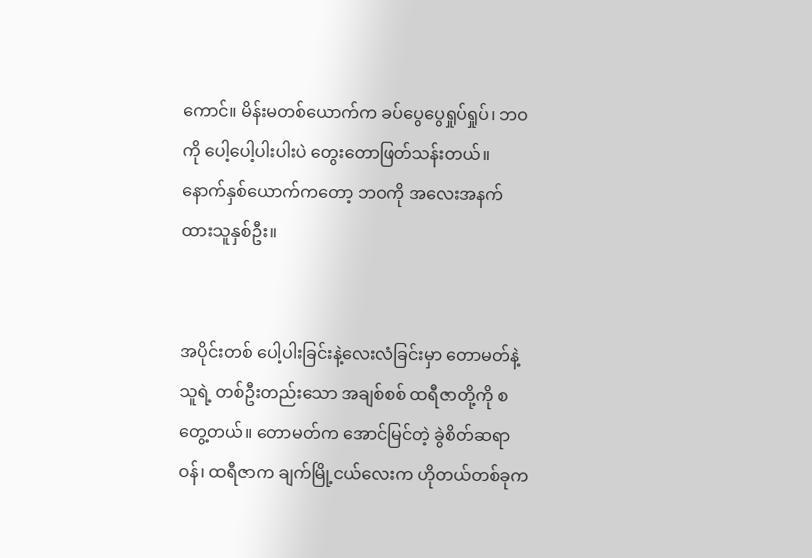ကောင်။ မိန်းမတစ်ယောက်က ခပ်ပွေပွေရှုပ်ရှုပ်၊ ဘဝကို ပေါ့ပေါ့ပါးပါးပဲ တွေးတောဖြတ်သန်းတယ်။ နောက်နှစ်ယောက်ကတော့ ဘဝကို အလေးအနက်ထားသူနှစ်ဦး။


အပိုင်းတစ် ပေါ့ပါးခြင်းနဲ့လေးလံခြင်းမှာ တောမတ်နဲ့ သူရဲ့ တစ်ဦးတည်းသော အချစ်စစ် ထရီဇာတို့ကို စတွေ့တယ်။ တောမတ်က အောင်မြင်တဲ့ ခွဲစိတ်ဆရာဝန်၊ ထရီဇာက ချက်မြို့ငယ်လေးက ဟိုတယ်တစ်ခုက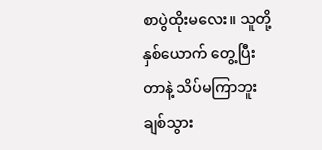စာပွဲထိုးမလေး။ သူတို့နှစ်ယောက် တွေ့ပြီးတာနဲ့ သိပ်မကြာဘူး ချစ်သွား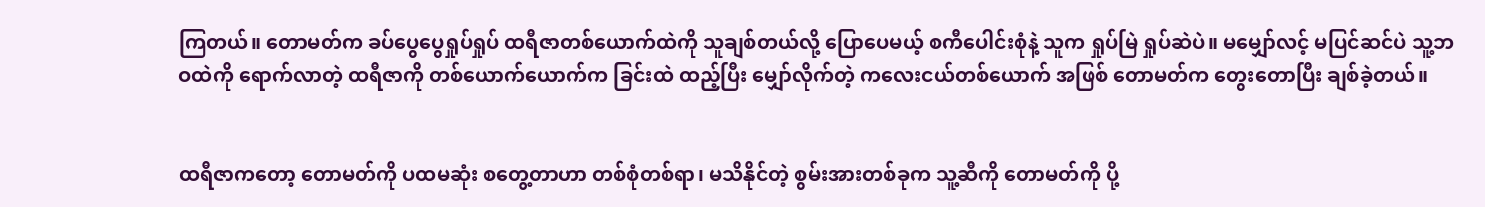ကြတယ်။ တောမတ်က ခပ်ပွေပွေရှုပ်ရှုပ် ထရီဇာတစ်ယောက်ထဲကို သူချစ်တယ်လို့ ပြောပေမယ့် စကီပေါင်းစုံနဲ့ သူက ရှုပ်မြဲ ရှုပ်ဆဲပဲ။ မမျှော်လင့် မပြင်ဆင်ပဲ သူ့ဘဝထဲကို ရောက်လာတဲ့ ထရီဇာကို တစ်ယောက်ယောက်က ခြင်းထဲ ထည့်ပြီး မျှော်လိုက်တဲ့ ကလေးငယ်တစ်ယောက် အဖြစ် တောမတ်က တွေးတောပြီး ချစ်ခဲ့တယ်။


ထရီဇာကတော့ တောမတ်ကို ပထမဆုံး စတွေ့တာဟာ တစ်စုံတစ်ရာ၊ မသိနိုင်တဲ့ စွမ်းအားတစ်ခုက သူ့ဆီကို တောမတ်ကို ပို့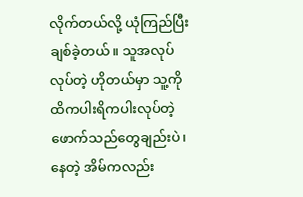လိုက်တယ်လို့ ယုံကြည်ပြီး ချစ်ခဲ့တယ်။ သူအလုပ်လုပ်တဲ့ ဟိုတယ်မှာ သူ့ကို ထိကပါးရိကပါးလုပ်တဲ့ ဖောက်သည်တွေချည်းပဲ၊ နေတဲ့ အိမ်ကလည်း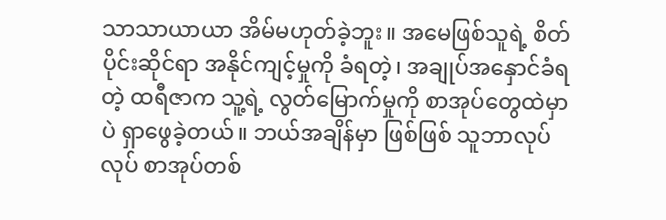သာသာယာယာ အိမ်မဟုတ်ခဲ့ဘူး။ အမေဖြစ်သူရဲ့ စိတ်ပိုင်းဆိုင်ရာ အနိုင်ကျင့်မှုကို ခံရတဲ့၊ အချုပ်အနှောင်ခံရတဲ့ ထရီဇာက သူ့ရဲ့ လွတ်မြောက်မှုကို စာအုပ်တွေထဲမှာပဲ ရှာဖွေခဲ့တယ်။ ဘယ်အချိန်မှာ ဖြစ်ဖြစ် သူဘာလုပ်လုပ် စာအုပ်တစ်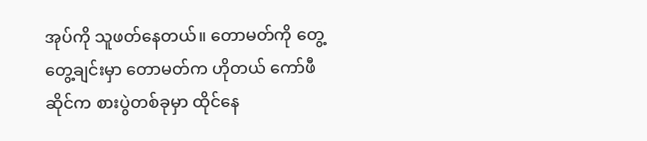အုပ်ကို သူဖတ်နေတယ်။ တောမတ်ကို တွေ့တွေ့ချင်းမှာ တောမတ်က ဟိုတယ် ကော်ဖီဆိုင်က စားပွဲတစ်ခုမှာ ထိုင်နေ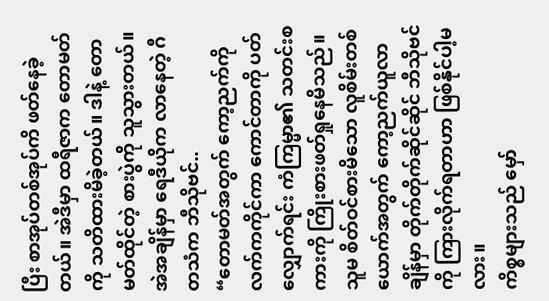ပြီး စာအုပ်တစ်အုပ်ကိ ဖတ်နေခဲ့တယ်။ အဲဒီမှာ ထရီဇာက တောမတ်ကို သတိထားမိခဲ့တယ်။ ဒါနဲ့ တောမတ်ထိုင်တဲ့ စားပွဲကို သူသွားတယ်။ အဲအချိန်မှာ ရေဒီယိုက လာနေတဲ့ ဂီတသံက ဘီသိုဗင်..
“တောမတ်အတွက် ကော့ညက်ကို လက်ကကိုင်ကာ ကောင်တာကို ပတ်လျှောက်ရင်း ကံကြမ္မာ၏ သတင်းစကားကို ကြိုးစားဖတ်ရှုနေမိသည်။ သူမ စိတ်ဝင်စားမိသော လူစိမ်းတစ်ယောက်အတွက် ကော့ညက်ယူလာချိန်မှာ တိုက်တိုက်ဆိုင်ဆိုင် ဘီသိုဗင်ကို ကြားလိုက်ရတာဟာ ဖြစ်နိုင်ပါ့မလား။
ကိစ္စများသည် မှော်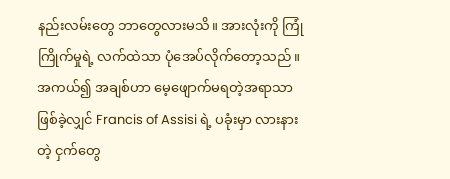နည်းလမ်းတွေ ဘာတွေလားမသိ။ အားလုံးကို ကြုံကြိုက်မှုရဲ့ လက်ထဲသာ ပုံအေပ်လိုက်တော့သည်။ အကယ်၍ အချစ်ဟာ မေ့ဖျောက်မရတဲ့အရာသာ ဖြစ်ခဲ့လျှင် Francis of Assisi ရဲ့ ပခုံးမှာ လားနားတဲ့ ငှက်တွေ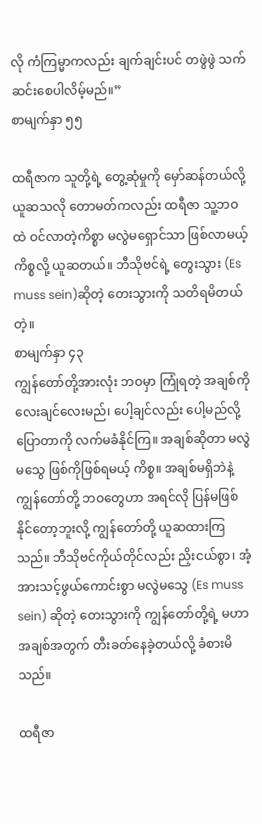လို ကံကြမ္မာကလည်း ချက်ချင်းပင် တဖွဲဖွဲ သက်ဆင်းစေပါလိမ့်မည်။”
စာမျက်နှာ ၅၅

ထရီဇာက သူတို့ရဲ့ တွေ့ဆုံမှုကို မှော်ဆန်တယ်လို့ ယူဆသလို တောမတ်ကလည်း ထရီဇာ သူ့ဘဝထဲ ဝင်လာတဲ့ကိစ္စာ မလွဲမရှောင်သာ ဖြစ်လာမယ့် ကိစ္စလို့ ယူဆတယ်။ ဘီသိုဗင်ရဲ့ တွေးသွား (Es muss sein)ဆိုတဲ့ တေးသွားကို သတိရမိတယ်တဲ့။
စာမျက်နှာ ၄၃
ကျွန်တော်တို့အားလုံး ဘဝမှာ ကြုံရတဲ့ အချစ်ကို လေးချင်လေးမည်၊ ပေါ့ချင်လည်း ပေါ့မည်လို့ ပြောတာကို လက်မခံနိုင်ကြ။ အချစ်ဆိုတာ မလွဲမသွေ ဖြစ်ကိုဖြစ်ရမယ့် ကိစ္စ။ အချစ်မရှိဘဲနဲ့ ကျွန်တော်တို့ ဘဝတွေဟာ အရင်လို ပြန်မဖြစ်နိုင်တော့ဘူးလို့ ကျွန်တော်တို့ ယူဆထားကြသည်။ ဘီသိုဗင်ကိုယ်တိုင်လည်း ညှိးငယ်စွာ၊ အံ့အားသင့်ဖွယ်ကောင်းစွာ မလွဲမသွေ (Es muss sein) ဆိုတဲ့ တေးသွားကို ကျွန်တော်တို့ရဲ့ မဟာအချစ်အတွက် တီးခတ်နေခဲ့တယ်လို့ ခံစားမိသည်။

ထရီဇာ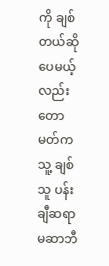ကို ချစ်တယ်ဆိုပေမယ့်လည်း တောမတ်က သူ့ ချစ်သူ ပန်းချီဆရာမဆာဘီ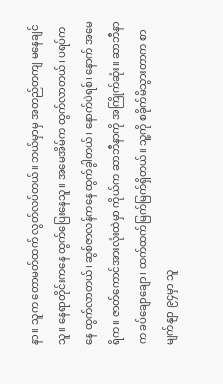နာ။ သူက တောမတ်ထက် လွတ်လပ်တယ်။ ဘယ်မှာမှ အတည်တကျ မနေချင်သူ။ နေရာတိုင်းကနေ ထွက်ပြေးနေသူ။ အမေအိမ်က ထွက်လာတယ်၊ ပရပ်ကနေ ထွက်လာတယ်၊ ဆွစ်ဇာလန်ကနေ ထွက်ခွါတယ်၊ နောက်ပဲရစ်၊ နောက် အမေရိက။ ဇာတ်ကောင်အားလုံးထဲမှာ ကိုယ်က ဆာဘီနာကို အကြိုက်ဆုံး။ ဆာဘီနာက ခပ်ချောချော၊ ထက်ထက်မြက်မြက်ရှိတယ်။ သူ့ကို စခိုက်မိသွားတာက စာမျက်နျာ ၉၄မှာ သူ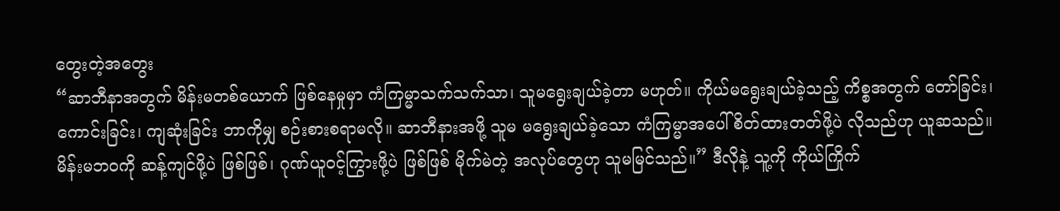တွေးတဲ့အတွေး
“ဆာဘီနာအတွက် မိန်းမတစ်ယောက် ဖြစ်နေမှုမှာ ကံကြမ္မာသက်သက်သာ၊ သူမရွေးချယ်ခဲ့တာ မဟုတ်။ ကိုယ်မရွေးချယ်ခဲ့သည့် ကိစ္စအတွက် တော်ခြင်း၊ ကောင်းခြင်း၊ ကျဆုံးခြင်း ဘာကိုမျှ စဉ်းစားစရာမလို။ ဆာဘီနားအဖို့ သူမ မရွေးချယ်ခဲ့သော ကံကြမ္မာအပေါ် စိတ်ထားတတ်ဖို့ပဲ လိုသည်ဟု ယူဆသည်။ မိန်းမဘဝကို ဆန့်ကျင်ဖို့ပဲ ဖြစ်ဖြစ်၊ ဂုဏ်ယူဝင့်ကြွားဖို့ပဲ ဖြစ်ဖြစ် မိုက်မဲတဲ့ အလုပ်တွေဟု သူမမြင်သည်။” ဒီလိုနဲ့ သူ့ကို ကိုယ်ကြိုက်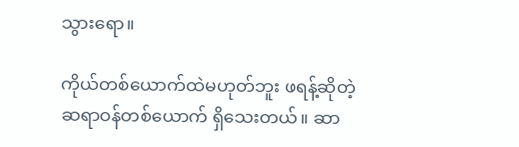သွားရော။

ကိုယ်တစ်ယောက်ထဲမဟုတ်ဘူး ဖရန့်ဆိုတဲ့ ဆရာဝန်တစ်ယောက် ရှိသေးတယ်။ ဆာ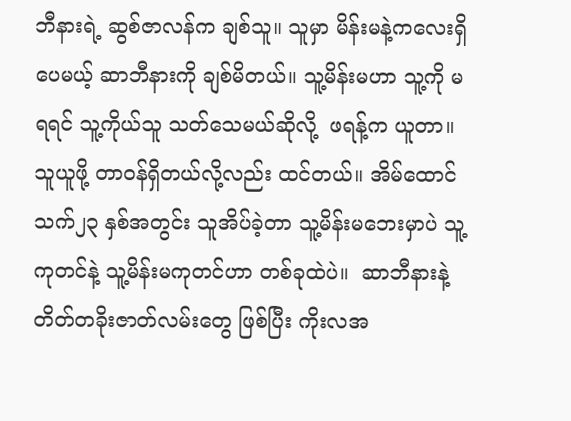ဘီနားရဲ့ ဆွစ်ဇာလန်က ချစ်သူ။ သူမှာ မိန်းမနဲ့ကလေးရှိပေမယ့် ဆာဘီနားကို ချစ်မိတယ်။ သူ့မိန်းမဟာ သူ့ကို မရရင် သူ့ကိုယ်သူ သတ်သေမယ်ဆိုလို့  ဖရန့်က ယူတာ။ သူယူဖို့ တာဝန်ရှိတယ်လို့လည်း ထင်တယ်။ အိမ်ထောင်သက်၂၃ နှစ်အတွင်း သူအိပ်ခဲ့တာ သူ့မိန်းမဘေးမှာပဲ သူ့ကုတင်နဲ့ သူ့မိန်းမကုတင်ဟာ တစ်ခုထဲပဲ။  ဆာဘီနားနဲ့ တိတ်တခိုးဇာတ်လမ်းတွေ ဖြစ်ပြီး ကိုးလအ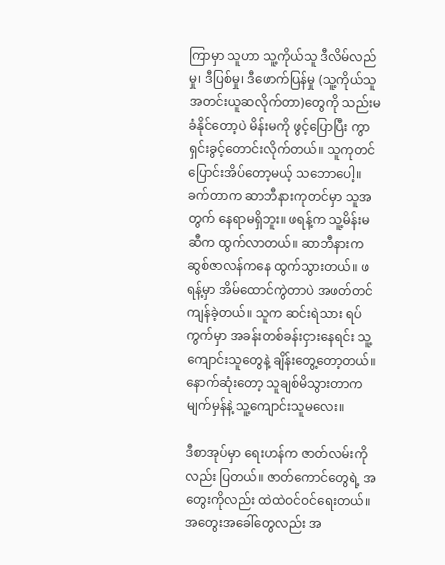ကြာမှာ သူဟာ သူ့ကိုယ်သူ ဒီလိမ်လည်မှု၊ ဒီပြစ်မှု၊ ဒီဖောက်ပြန်မှု (သူ့ကိုယ်သူ အတင်းယူဆလိုက်တာ)တွေကို သည်းမခံနိုင်တော့ပဲ မိန်းမကို ဖွင့်ပြောပြီး ကွာရှင်းခွင့်တောင်းလိုက်တယ်။ သူကုတင်ပြောင်းအိပ်တော့မယ့် သဘောပေါ့။ ခက်တာက ဆာဘီနားကုတင်မှာ သူအတွက် နေရာမရှိဘူး။ ဖရန့်က သူ့မိန်းမဆီက ထွက်လာတယ်။ ဆာဘီနားက ဆွစ်ဇာလန်ကနေ ထွက်သွားတယ်။ ဖရန့်မှာ အိမ်ထောင်ကွဲတာပဲ အဖတ်တင်ကျန်ခဲ့တယ်။ သူက ဆင်းရဲသား ရပ်ကွက်မှာ အခန်းတစ်ခန်းငှားနေရင်း သူ့ကျောင်းသူတွေနဲ့ ချိန်းတွေ့တော့တယ်။ နောက်ဆုံးတော့ သူချစ်မိသွားတာက မျက်မှန်နဲ့ သူ့ကျောင်းသူမလေး။

ဒီစာအုပ်မှာ ရေးဟန်က ဇာတ်လမ်းကိုလည်း ပြတယ်။ ဇာတ်ကောင်တွေရဲ့ အတွေးကိုလည်း ထဲထဲဝင်ဝင်ရေးတယ်။ အတွေးအခေါ်တွေလည်း အ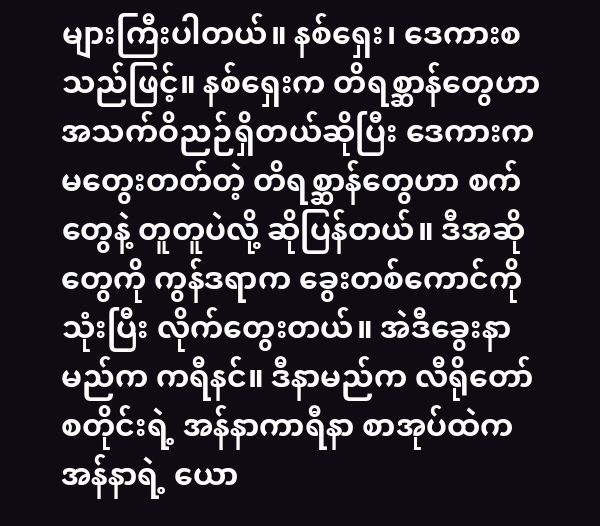များကြီးပါတယ်။ နစ်ရှေး၊ ဒေကားစသည်ဖြင့်။ နစ်ရှေးက တိရစ္ဆာန်တွေဟာ အသက်ဝိညဉ်ရှိတယ်ဆိုပြီး ဒေကားက မတွေးတတ်တဲ့ တိရစ္ဆာန်တွေဟာ စက်တွေနဲ့ တူတူပဲလို့ ဆိုပြန်တယ်။ ဒီအဆိုတွေကို ကွန်ဒရာက ခွေးတစ်ကောင်ကို သုံးပြီး လိုက်တွေးတယ်။ အဲဒီခွေးနာမည်က ကရီနင်။ ဒီနာမည်က လီရိုတော်စတိုင်းရဲ့ အန်နာကာရီနာ စာအုပ်ထဲက အန်နာရဲ့ ယော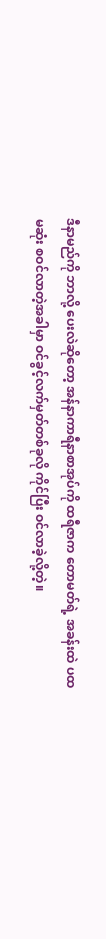ဒီနာမည်ကို ဘာလို့ ပေးလဲဆိုတော့ အန်နာကာရီနာစာအုပ်ကို ထရီဇာက တောမတ်ရဲ့ အခန်းထဲ ပထမဆုံး စဝင်လာတဲ့အခါမှာ ဝင်ခွင့်လက်မှတ်တစ်ခုလို ကိုင်ပြီး ဝင်လာခဲ့လို့တဲ့။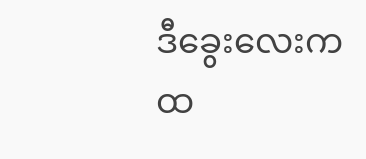ဒီခွေးလေးက ထ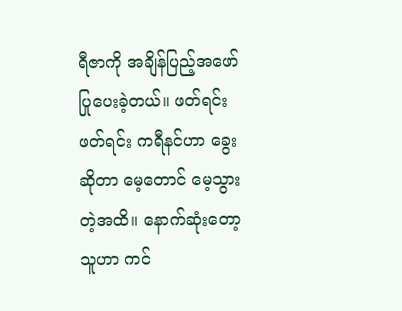ရီဇာကို အချိန်ပြည့်အဖော်ပြုပေးခဲ့တယ်။ ဖတ်ရင်းဖတ်ရင်း ကရီနင်ဟာ ခွေးဆိုတာ မေ့တောင် မေ့သွားတဲ့အထိ။ နောက်ဆုံးတော့ သူဟာ ကင်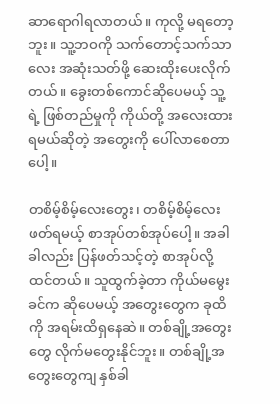ဆာရောဂါရလာတယ်။ ကုလို့ မရတော့ဘူး။ သူ့ဘဝကို သက်တောင့်သက်သာလေး အဆုံးသတ်ဖို့ ဆေးထိုးပေးလိုက်တယ်။ ခွေးတစ်ကောင်ဆိုပေမယ့် သူ့ရဲ့ ဖြစ်တည်မှုကို ကိုယ်တို့ အလေးထားရမယ်ဆိုတဲ့ အတွေးကို ပေါ်လာစေတာပေါ့။

တစိမ့်စိမ့်လေးတွေး၊ တစိမ့်စိမ့်လေး ဖတ်ရမယ့် စာအုပ်တစ်အုပ်ပေါ့။ အခါခါလည်း ပြန်ဖတ်သင့်တဲ့ စာအုပ်လို့ထင်တယ်။ သူထွက်ခဲ့တာ ကိုယ်မမွေးခင်က ဆိုပေမယ့် အတွေးတွေက ခုထိကို အရမ်းထိရှနေဆဲ။ တစ်ချို့အတွေးတွေ လိုက်မတွေးနိုင်ဘူး။ တစ်ချို့အတွေးတွေကျ နှစ်ခါ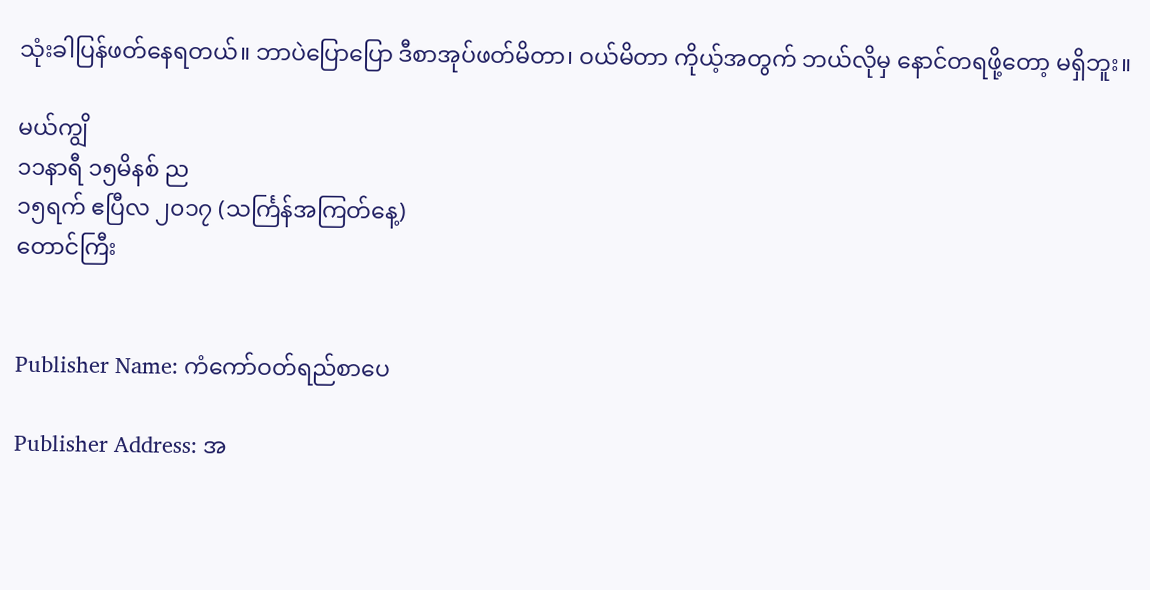သုံးခါပြန်ဖတ်နေရတယ်။ ဘာပဲပြောပြော ဒီစာအုပ်ဖတ်မိတာ၊ ဝယ်မိတာ ကိုယ့်အတွက် ဘယ်လိုမှ နောင်တရဖို့တော့ မရှိဘူး။

မယ်ကျွိ
၁၁နာရီ ၁၅မိနစ် ည
၁၅ရက် ဧပြီလ ၂၀၁၇ (သင်္ကြန်အကြတ်နေ့)
တောင်ကြီး


Publisher Name: ကံကော်ဝတ်ရည်စာပေ

Publisher Address: အ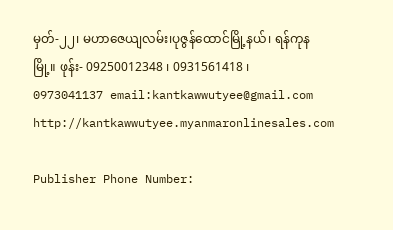မှတ်-၂၂၊ မဟာဇေယျလမ်း၊ပုဇွန်ထောင်မြို့နယ်၊ ရန်ကုနမြို့။ ဖုန်း- 09250012348 ၊ 0931561418 ၊ 0973041137 email:kantkawwutyee@gmail.com http://kantkawwutyee.myanmaronlinesales.com

Publisher Phone Number: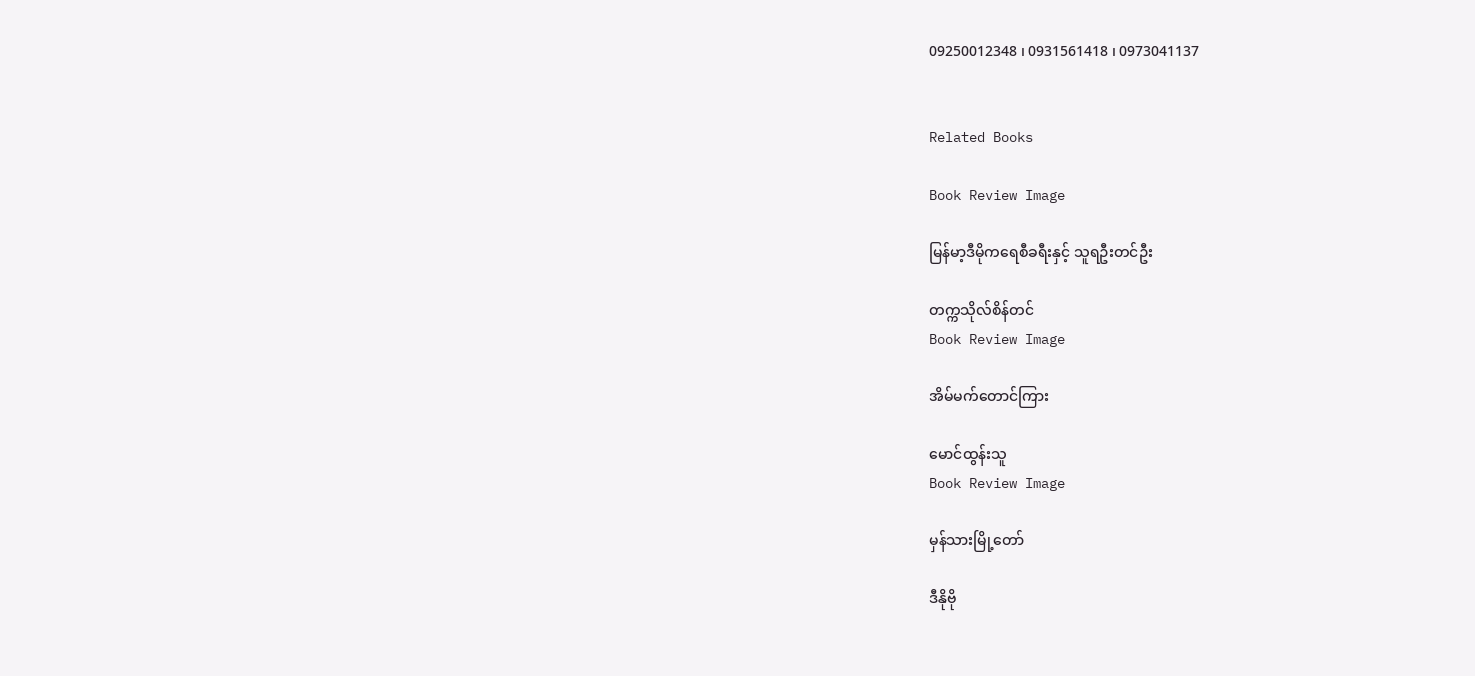09250012348 ၊ 0931561418 ၊ 0973041137


Related Books

Book Review Image

မြန်မာ့ဒီမိုကရေစီခရီးနှင့် သူရဦးတင်ဦး

တက္ကသိုလ်စိန်တင်
Book Review Image

အိမ်မက်တောင်ကြား

မောင်ထွန်းသူ
Book Review Image

မှန်သားမြို့တော်

ဒီနိုဗို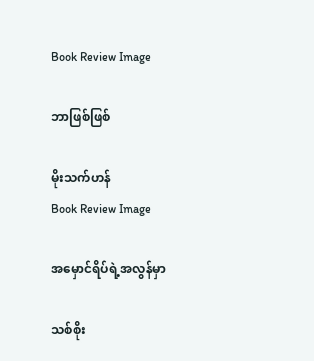Book Review Image

ဘာဖြစ်ဖြစ်

မိုးသက်ဟန်
Book Review Image

အမှောင်ရိပ်ရဲ့အလွန်မှာ

သစ်စိုး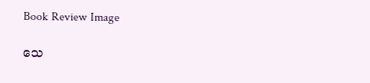Book Review Image

သေ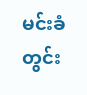မင်းခံတွင်း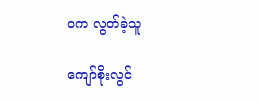ဝက လွတ်ခဲ့သူ

ကျော်စိုးလွင်